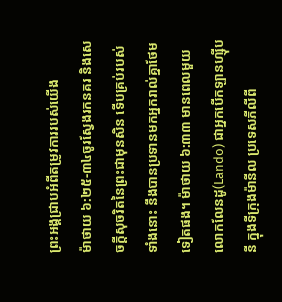ព្រះអង្គជ្រាបអំពីតម្រូវការរបស់យើង
ម៉ាថាយ ៦:២៥-៣៤ចូរស្វែងរកនគរ និងសេចក្តីសុចរិតនៃព្រះជាមុនសិន ទើបគ្រប់របស់ទាំងនោះ នឹងបានប្រទានមកអ្នករាល់គ្នាថែមទៀតផង។ ម៉ាថាយ ៦:៣៣ មានពេលមួយ លោកលែនដូ(Lando) ជាអ្នកបើកឡានហ្ស៊ីបនី ក្នុងទីក្រុងម៉ានីល ប្រទេសភីលីពី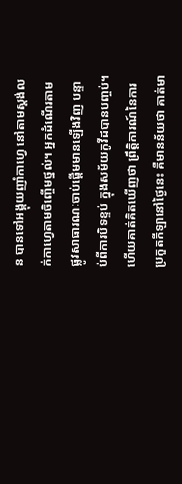ន បានទៅអង្គុយញាំកាហ្វេ នៅតាមស្តង់លក់កាហ្វេតាមចិញ្ចើមថ្នល់។ អ្នកដំណើរតាមផ្លូវសាធារណៈចាប់ផ្តើមមានឡើងវិញ បន្ទាប់ពីការបិទខ្ទប់ ក្នុងសម័យកូវីដបានបញ្ចប់។ ហើយគាត់គិតឃើញថា ព្រឹត្តិការណ៍នៃការប្រកួតកីឡានៅថ្ងៃនេះ គឺមានន័យថា គាត់មា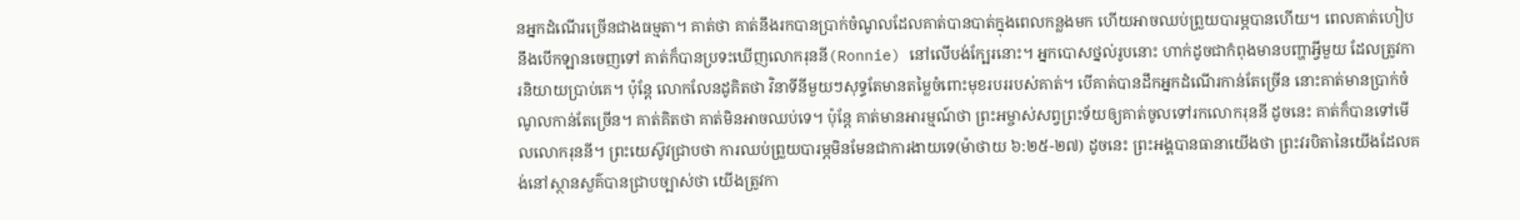នអ្នកដំណើរច្រើនជាងធម្មតា។ គាត់ថា គាត់នឹងរកបានប្រាក់ចំណូលដែលគាត់បានបាត់ក្នុងពេលកន្លងមក ហើយអាចឈប់ព្រួយបារម្ភបានហើយ។ ពេលគាត់ហៀបនឹងបើកឡានចេញទៅ គាត់ក៏បានប្រទះឃើញលោករុននី(Ronnie) នៅលើបង់ក្បែរនោះ។ អ្នកបោសថ្នល់រូបនោះ ហាក់ដូចជាកំពុងមានបញ្ហាអ្វីមួយ ដែលត្រូវការនិយាយប្រាប់គេ។ ប៉ុន្តែ លោកលែនដូគិតថា វិនាទីនីមួយៗសុទ្ធតែមានតម្លៃចំពោះមុខរបររបស់គាត់។ បើគាត់បានដឹកអ្នកដំណើរកាន់តែច្រើន នោះគាត់មានប្រាក់ចំណូលកាន់តែច្រើន។ គាត់គិតថា គាត់មិនអាចឈប់ទេ។ ប៉ុន្តែ គាត់មានអារម្មណ៍ថា ព្រះអម្ចាស់សព្វព្រះទ័យឲ្យគាត់ចូលទៅរកលោករុននី ដូចនេះ គាត់ក៏បានទៅមើលលោករុននី។ ព្រះយេស៊ូវជ្រាបថា ការឈប់ព្រួយបារម្ភមិនមែនជាការងាយទេ(ម៉ាថាយ ៦:២៥-២៧) ដូចនេះ ព្រះអង្គបានធានាយើងថា ព្រះវរបិតានៃយើងដែលគង់នៅស្ថានសួគ៌បានជ្រាបច្បាស់ថា យើងត្រូវកា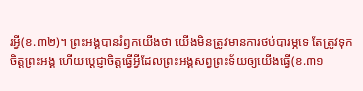រអ្វី(ខ.៣២)។ ព្រះអង្គបានរំឭកយើងថា យើងមិនត្រូវមានការថប់បារម្ភទេ តែត្រូវទុកចិត្តព្រះអង្គ ហើយប្ដេជ្ញាចិត្តធ្វើអ្វីដែលព្រះអង្គសព្វព្រះទ័យឲ្យយើងធ្វើ(ខ.៣១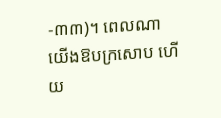-៣៣)។ ពេលណាយើងឱបក្រសោប ហើយ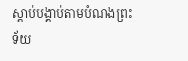ស្តាប់បង្គាប់តាមបំណងព្រះទ័យ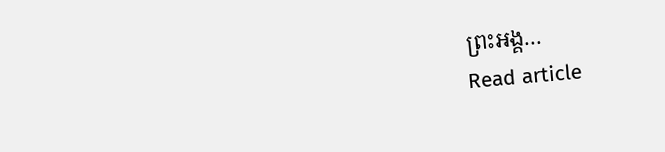ព្រះអង្គ…
Read article